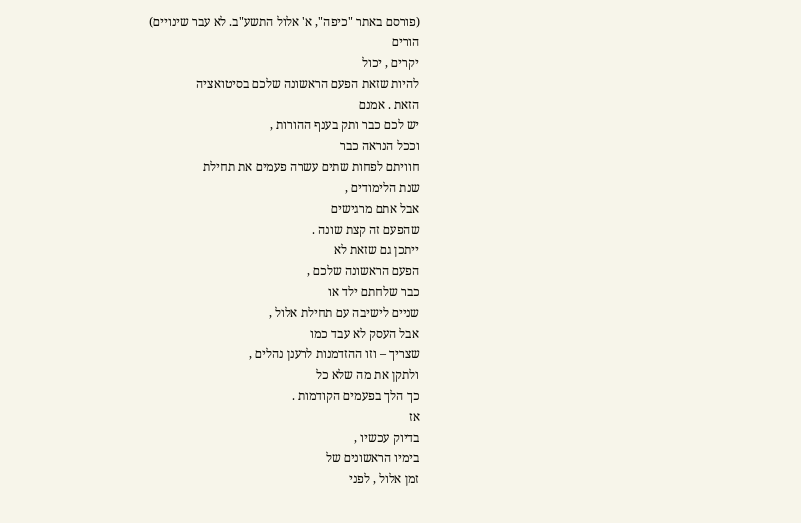(פורסם באתר "כיפה", א' אלול התשע"ב. לא עבר שינויים)
הורים
יקרים , יכול
להיות שזאת הפעם הראשונה שלכם בסיטואציה
הזאת . אמנם
יש לכם כבר ותק בענף ההורות ,
וככל הנראה כבר
חוויתם לפחות שתים עשרה פעמים את תחילת
שנת הלימודים ,
אבל אתם מרגישים
שהפעם זה קצת שונה .
ייתכן גם שזאת לא
הפעם הראשונה שלכם ,
כבר שלחתם ילד או
שניים לישיבה עם תחילת אלול ,
אבל העסק לא עבד כמו
שצריך – וזו ההזדמנות לרענן נהלים ,
ולתקן את מה שלא כל
כך הלך בפעמים הקודמות .
אז
בדיוק עכשיו ,
בימיו הראשונים של
זמן אלול , לפני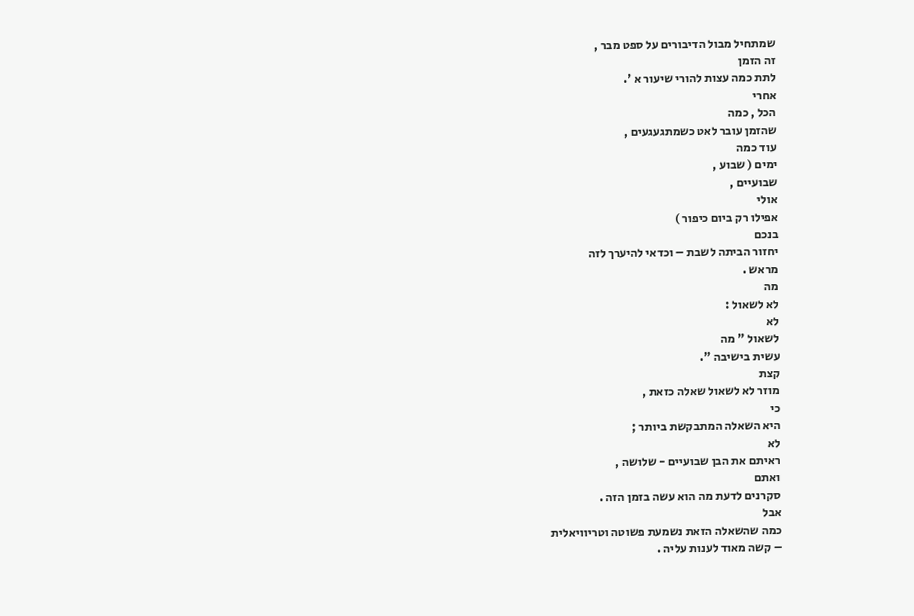שמתחיל מבול הדיבורים על ספט מבר ,
זה הזמן
לתת כמה עצות להורי שיעור א '.
אחרי
הכל , כמה
שהזמן עובר לאט כשמתגעגעים ,
עוד כמה
ימים ( שבוע ,
שבועיים ,
אולי
אפילו רק ביום כיפור )
בנכם
יחזור הביתה לשבת – וכדאי להיערך לזה
מראש .
מה
לא לשאול :
לא
לשאול " מה
עשית בישיבה ".
קצת
מוזר לא לשאול שאלה כזאת ,
כי
היא השאלה המתבקשת ביותר ;
לא
ראיתם את הבן שבועיים - שלושה ,
ואתם
סקרנים לדעת מה הוא עשה בזמן הזה .
אבל
כמה שהשאלה הזאת נשמעת פשוטה וטריוויאלית
– קשה מאוד לענות עליה .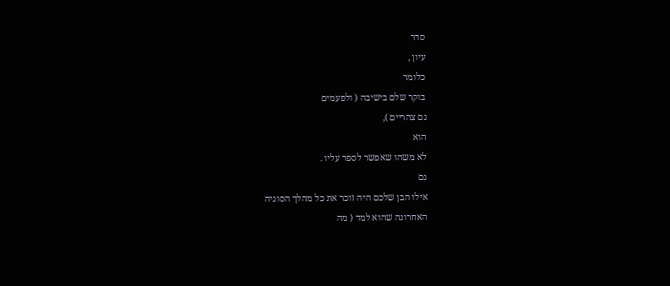סדר
עיון ,
כלומר
בוקר שלם בישיבה ( ולפעמים
גם צהריים ),
הוא
לא משהו שאפשר לספר עליו .
גם
אילו הבן שלכם היה זוכר את כל מהלך הסוגיה
האחרונה שהוא למד ( מה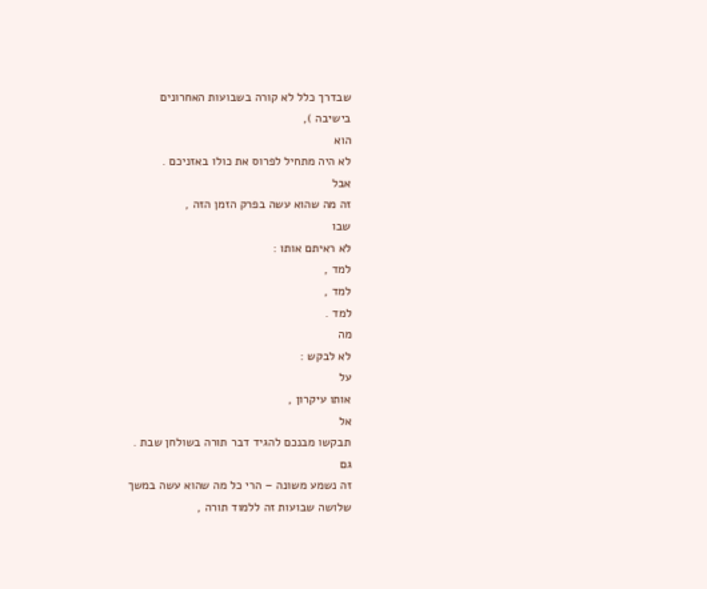שבדרך כלל לא קורה בשבועות האחרונים
בישיבה ),
הוא
לא היה מתחיל לפרוס את כולו באזניכם .
אבל
זה מה שהוא עשה בפרק הזמן הזה ,
שבו
לא ראיתם אותו :
למד ,
למד ,
למד .
מה
לא לבקש :
על
אותו עיקרון ,
אל
תבקשו מבנכם להגיד דבר תורה בשולחן שבת .
גם
זה נשמע משונה – הרי כל מה שהוא עשה במשך
שלושה שבועות זה ללמוד תורה ,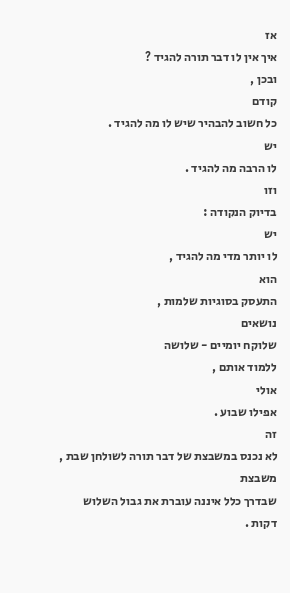אז
איך אין לו דבר תורה להגיד ?
ובכן ,
קודם
כל חשוב להבהיר שיש לו מה להגיד .
יש
לו הרבה מה להגיד .
וזו
בדיוק הנקודה :
יש
לו יותר מדי מה להגיד ,
הוא
התעסק בסוגיות שלמות ,
נושאים
שלוקח יומיים - שלושה
ללמוד אותם ,
אולי
אפילו שבוע .
זה
לא נכנס במשבצת של דבר תורה לשולחן שבת ,
משבצת
שבדרך כלל איננה עוברת את גבול השלוש
דקות .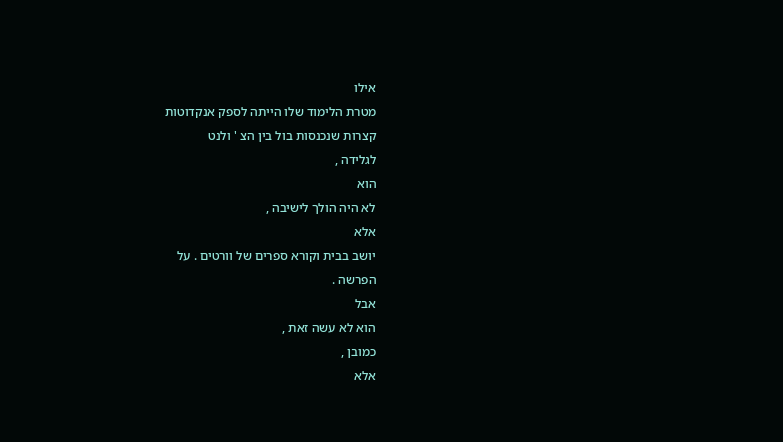אילו
מטרת הלימוד שלו הייתה לספק אנקדוטות
קצרות שנכנסות בול בין הצ ' ולנט
לגלידה ,
הוא
לא היה הולך לישיבה ,
אלא
יושב בבית וקורא ספרים של וורטים . על
הפרשה .
אבל
הוא לא עשה זאת ,
כמובן ,
אלא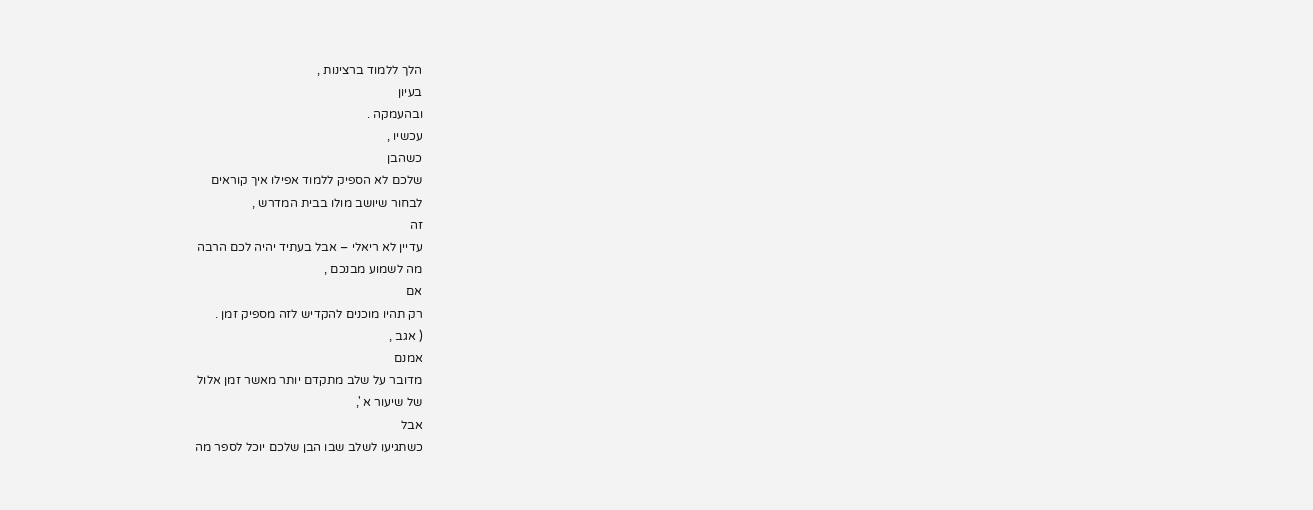הלך ללמוד ברצינות ,
בעיון
ובהעמקה .
עכשיו ,
כשהבן
שלכם לא הספיק ללמוד אפילו איך קוראים
לבחור שיושב מולו בבית המדרש ,
זה
עדיין לא ריאלי – אבל בעתיד יהיה לכם הרבה
מה לשמוע מבנכם ,
אם
רק תהיו מוכנים להקדיש לזה מספיק זמן .
( אגב ,
אמנם
מדובר על שלב מתקדם יותר מאשר זמן אלול
של שיעור א ',
אבל
כשתגיעו לשלב שבו הבן שלכם יוכל לספר מה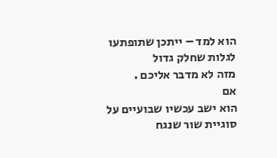הוא למד – ייתכן שתופתעו לגלות שחלק גדול
מזה לא מדבר אליכם .
אם
הוא ישב עכשיו שבועיים על סוגיית שור שנגח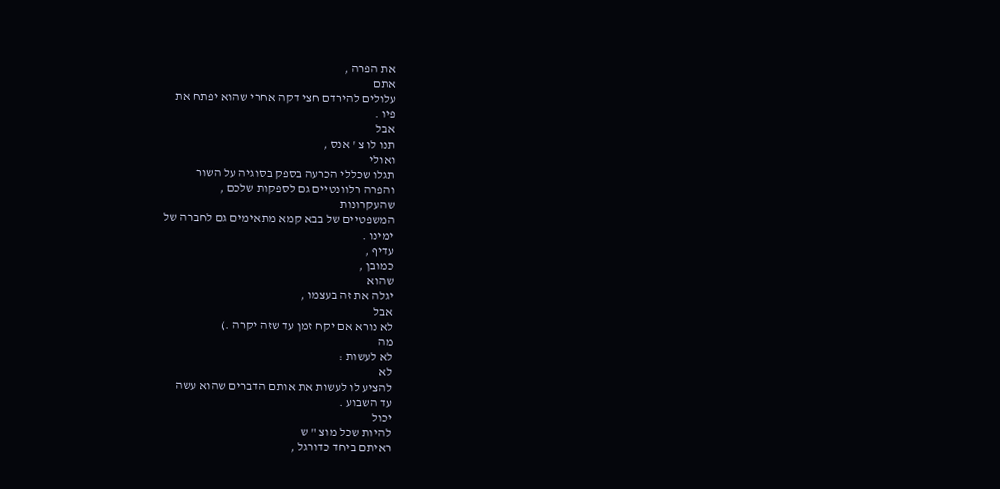את הפרה ,
אתם
עלולים להירדם חצי דקה אחרי שהוא יפתח את
פיו .
אבל
תנו לו צ ' אנס ,
ואולי
תגלו שכללי הכרעה בספק בסוגיה על השור
והפרה רלוונטיים גם לספקות שלכם ,
שהעקרונות
המשפטיים של בבא קמא מתאימים גם לחברה של
ימינו .
עדיף ,
כמובן ,
שהוא
יגלה את זה בעצמו ,
אבל
לא נורא אם יקח זמן עד שזה יקרה .)
מה
לא לעשות :
לא
להציע לו לעשות את אותם הדברים שהוא עשה
עד השבוע .
יכול
להיות שכל מוצ " ש
ראיתם ביחד כדורגל ,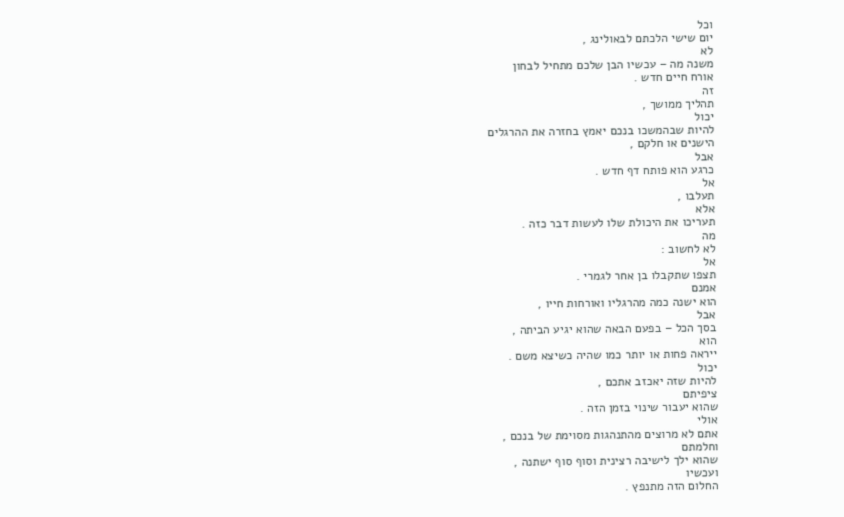וכל
יום שישי הלכתם לבאולינג ,
לא
משנה מה – עכשיו הבן שלכם מתחיל לבחון
אורח חיים חדש .
זה
תהליך ממושך ,
יכול
להיות שבהמשכו בנכם יאמץ בחזרה את ההרגלים
הישנים או חלקם ,
אבל
כרגע הוא פותח דף חדש .
אל
תעלבו ,
אלא
תעריכו את היכולת שלו לעשות דבר כזה .
מה
לא לחשוב :
אל
תצפו שתקבלו בן אחר לגמרי .
אמנם
הוא ישנה כמה מהרגליו ואורחות חייו ,
אבל
בסך הכל – בפעם הבאה שהוא יגיע הביתה ,
הוא
ייראה פחות או יותר כמו שהיה כשיצא משם .
יכול
להיות שזה יאכזב אתכם ,
ציפיתם
שהוא יעבור שינוי בזמן הזה .
אולי
אתם לא מרוצים מהתנהגות מסוימת של בנכם ,
וחלמתם
שהוא ילך לישיבה רצינית וסוף סוף ישתנה ,
ועכשיו
החלום הזה מתנפץ .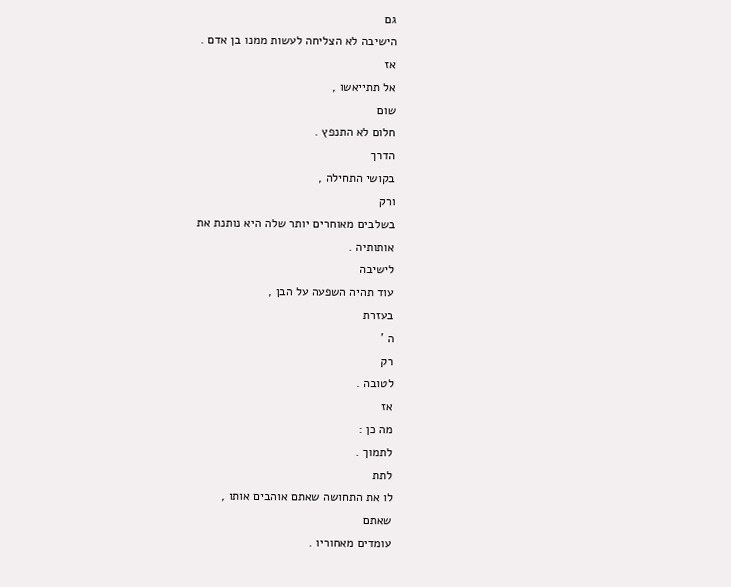גם
הישיבה לא הצליחה לעשות ממנו בן אדם .
אז
אל תתייאשו ,
שום
חלום לא התנפץ .
הדרך
בקושי התחילה ,
ורק
בשלבים מאוחרים יותר שלה היא נותנת את
אותותיה .
לישיבה
עוד תהיה השפעה על הבן ,
בעזרת
ה '
רק
לטובה .
אז
מה כן :
לתמוך .
לתת
לו את התחושה שאתם אוהבים אותו ,
שאתם
עומדים מאחוריו .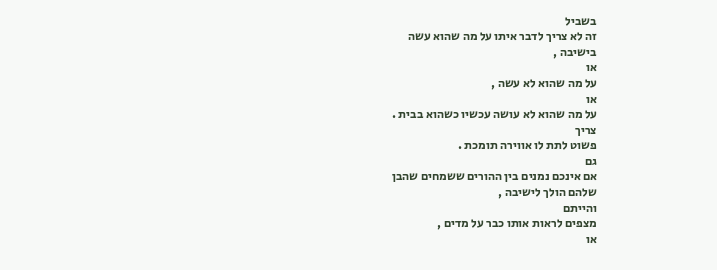בשביל
זה לא צריך לדבר איתו על מה שהוא עשה
בישיבה ,
או
על מה שהוא לא עשה ,
או
על מה שהוא לא עושה עכשיו כשהוא בבית .
צריך
פשוט לתת לו אווירה תומכת .
גם
אם אינכם נמנים בין ההורים ששמחים שהבן
שלהם הולך לישיבה ,
והייתם
מצפים לראות אותו כבר על מדים ,
או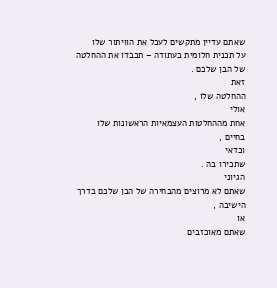שאתם עדיין מתקשים לעכל את הוויתור שלו
על תכנית חלומית בעתודה – תכבדו את ההחלטה
של הבן שלכם .
זאת
ההחלטה שלו ,
אולי
אחת מההחלטות העצמאיות הראשונות שלו
בחיים ,
וכדאי
שתכירו בה .
הגיוני
שאתם לא מרוצים מהבחירה של הבן שלכם בדרך
הישיבה ,
או
שאתם מאוכזבים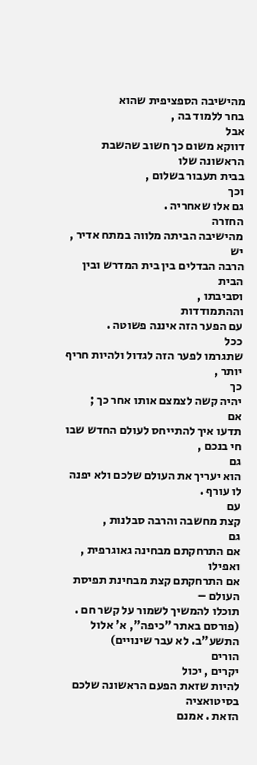מהישיבה הספציפית שהוא
בחר ללמוד בה ,
אבל
דווקא משום כך חשוב שהשבת הראשונה שלו
בבית תעבור בשלום ,
וכך
גם אלו שאחריה .
החזרה
מהישיבה הביתה מלווה במתח אדיר ,
יש
הרבה הבדלים בין בית המדרש ובין הבית
וסביבתו ,
וההתמודדות
עם הפער הזה איננה פשוטה .
ככל
שתגרמו לפער הזה לגדול ולהיות חריף יותר ,
כך
יהיה קשה לצמצם אותו אחר כך ;
אם
תדעו איך להתייחס לעולם החדש שבו חי בנכם ,
גם
הוא יעריך את העולם שלכם ולא יפנה לו עורף .
עם
קצת מחשבה והרבה סבלנות ,
גם
אם התרחקתם מבחינה גאוגרפית ,
ואפילו
אם התרחקתם קצת מבחינת תפיסת העולם –
תוכלו להמשיך לשמור על קשר חם .
(פורסם באתר "כיפה", א' אלול התשע"ב. לא עבר שינויים)
הורים
יקרים , יכול
להיות שזאת הפעם הראשונה שלכם בסיטואציה
הזאת . אמנם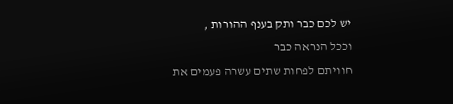יש לכם כבר ותק בענף ההורות ,
וככל הנראה כבר
חוויתם לפחות שתים עשרה פעמים את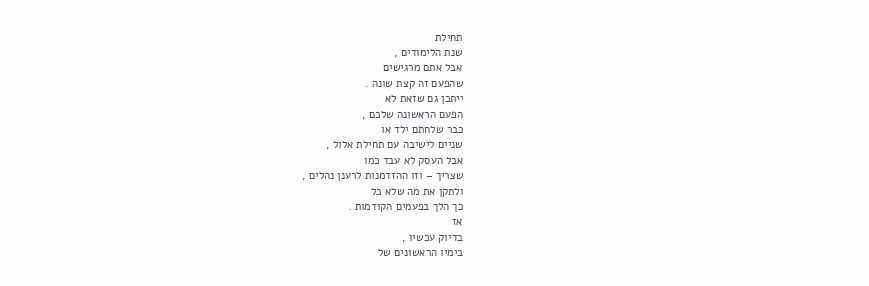תחילת
שנת הלימודים ,
אבל אתם מרגישים
שהפעם זה קצת שונה .
ייתכן גם שזאת לא
הפעם הראשונה שלכם ,
כבר שלחתם ילד או
שניים לישיבה עם תחילת אלול ,
אבל העסק לא עבד כמו
שצריך – וזו ההזדמנות לרענן נהלים ,
ולתקן את מה שלא כל
כך הלך בפעמים הקודמות .
אז
בדיוק עכשיו ,
בימיו הראשונים של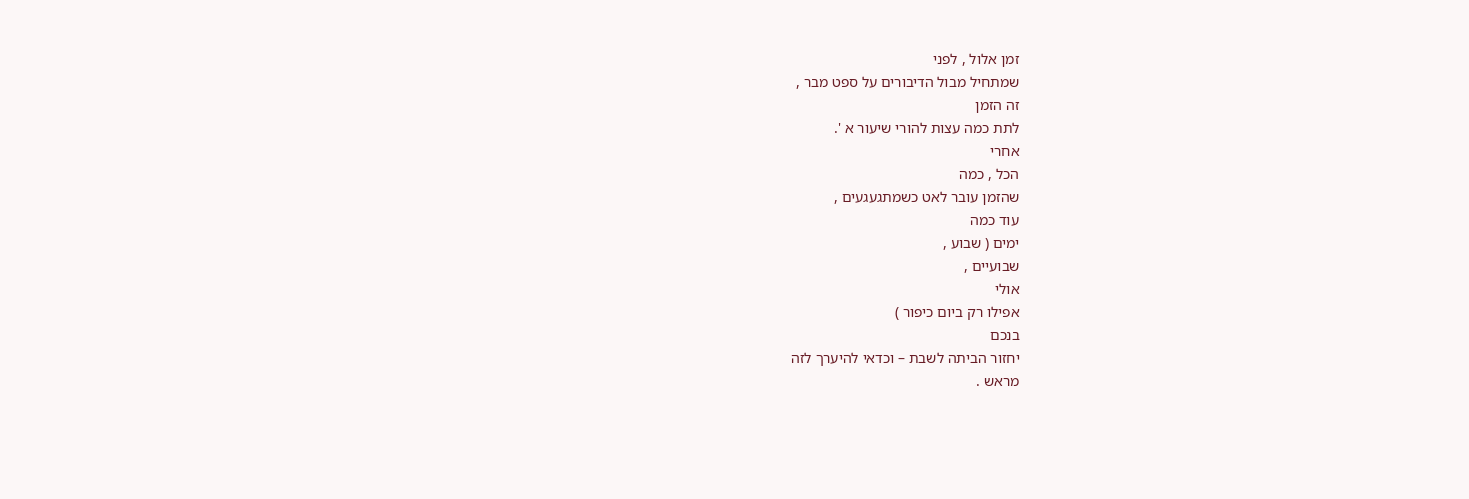זמן אלול , לפני
שמתחיל מבול הדיבורים על ספט מבר ,
זה הזמן
לתת כמה עצות להורי שיעור א '.
אחרי
הכל , כמה
שהזמן עובר לאט כשמתגעגעים ,
עוד כמה
ימים ( שבוע ,
שבועיים ,
אולי
אפילו רק ביום כיפור )
בנכם
יחזור הביתה לשבת – וכדאי להיערך לזה
מראש .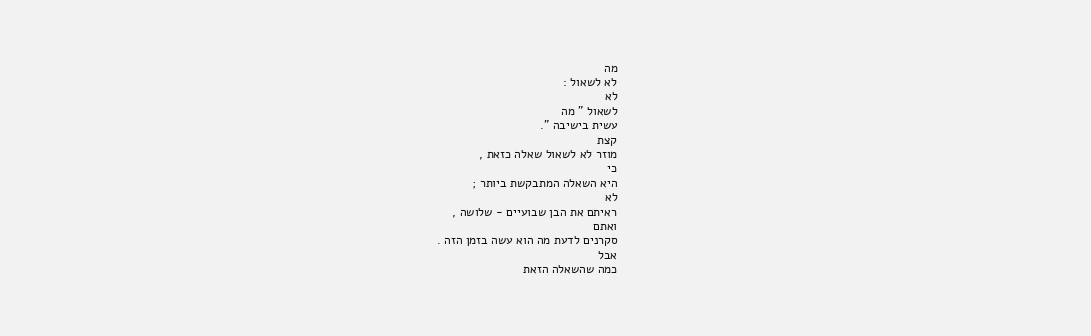מה
לא לשאול :
לא
לשאול " מה
עשית בישיבה ".
קצת
מוזר לא לשאול שאלה כזאת ,
כי
היא השאלה המתבקשת ביותר ;
לא
ראיתם את הבן שבועיים - שלושה ,
ואתם
סקרנים לדעת מה הוא עשה בזמן הזה .
אבל
כמה שהשאלה הזאת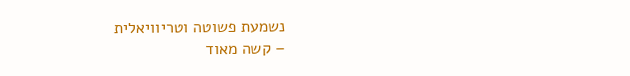נשמעת פשוטה וטריוויאלית
– קשה מאוד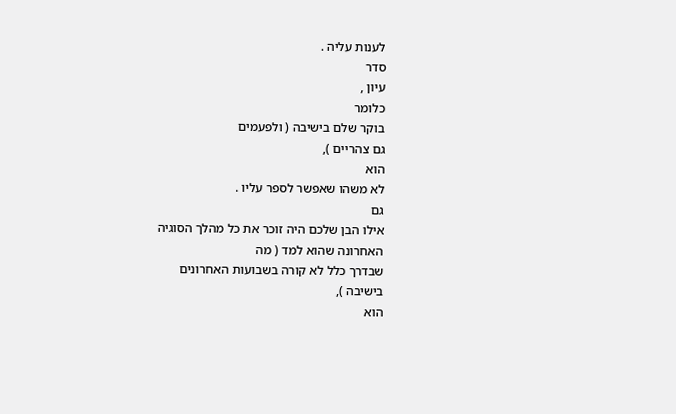לענות עליה .
סדר
עיון ,
כלומר
בוקר שלם בישיבה ( ולפעמים
גם צהריים ),
הוא
לא משהו שאפשר לספר עליו .
גם
אילו הבן שלכם היה זוכר את כל מהלך הסוגיה
האחרונה שהוא למד ( מה
שבדרך כלל לא קורה בשבועות האחרונים
בישיבה ),
הוא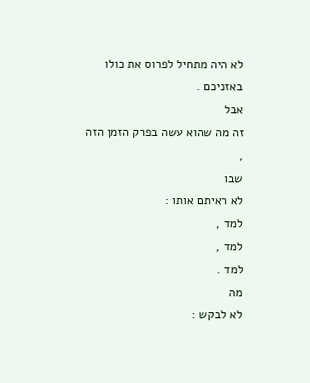לא היה מתחיל לפרוס את כולו באזניכם .
אבל
זה מה שהוא עשה בפרק הזמן הזה ,
שבו
לא ראיתם אותו :
למד ,
למד ,
למד .
מה
לא לבקש :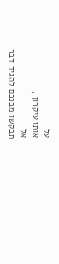על
אותו עיקרון ,
אל
תבקשו מבנכם להגיד דבר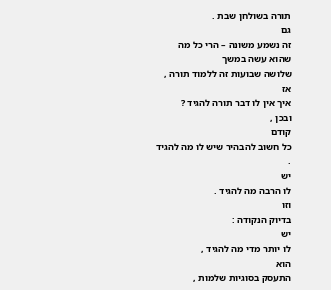תורה בשולחן שבת .
גם
זה נשמע משונה – הרי כל מה שהוא עשה במשך
שלושה שבועות זה ללמוד תורה ,
אז
איך אין לו דבר תורה להגיד ?
ובכן ,
קודם
כל חשוב להבהיר שיש לו מה להגיד .
יש
לו הרבה מה להגיד .
וזו
בדיוק הנקודה :
יש
לו יותר מדי מה להגיד ,
הוא
התעסק בסוגיות שלמות ,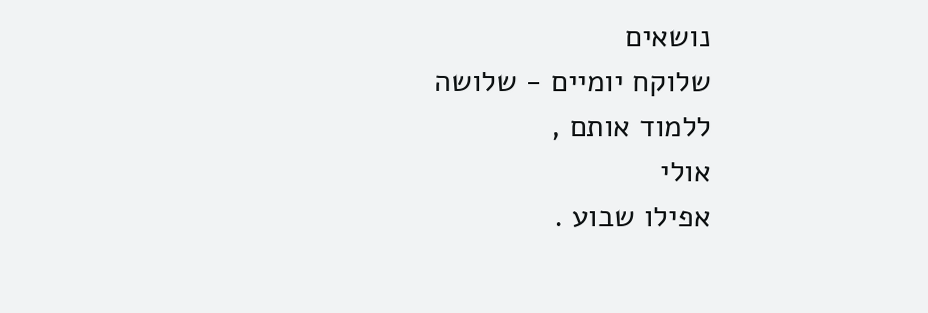נושאים
שלוקח יומיים - שלושה
ללמוד אותם ,
אולי
אפילו שבוע .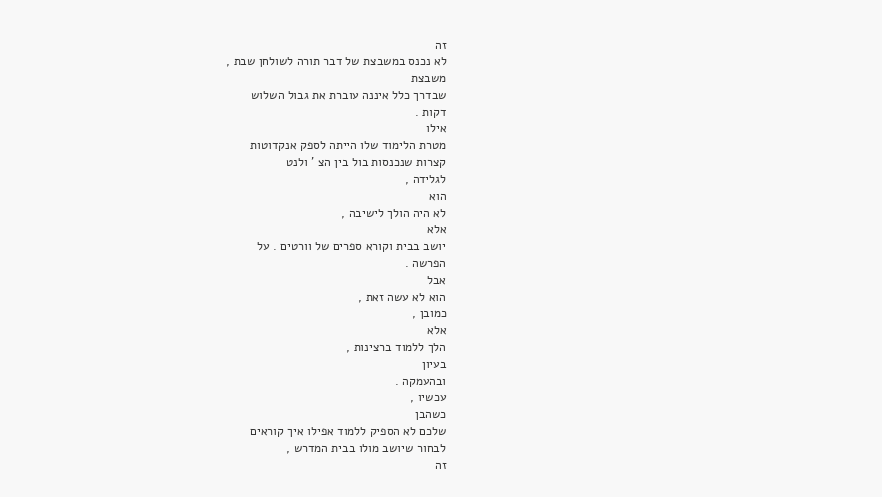זה
לא נכנס במשבצת של דבר תורה לשולחן שבת ,
משבצת
שבדרך כלל איננה עוברת את גבול השלוש
דקות .
אילו
מטרת הלימוד שלו הייתה לספק אנקדוטות
קצרות שנכנסות בול בין הצ ' ולנט
לגלידה ,
הוא
לא היה הולך לישיבה ,
אלא
יושב בבית וקורא ספרים של וורטים . על
הפרשה .
אבל
הוא לא עשה זאת ,
כמובן ,
אלא
הלך ללמוד ברצינות ,
בעיון
ובהעמקה .
עכשיו ,
כשהבן
שלכם לא הספיק ללמוד אפילו איך קוראים
לבחור שיושב מולו בבית המדרש ,
זה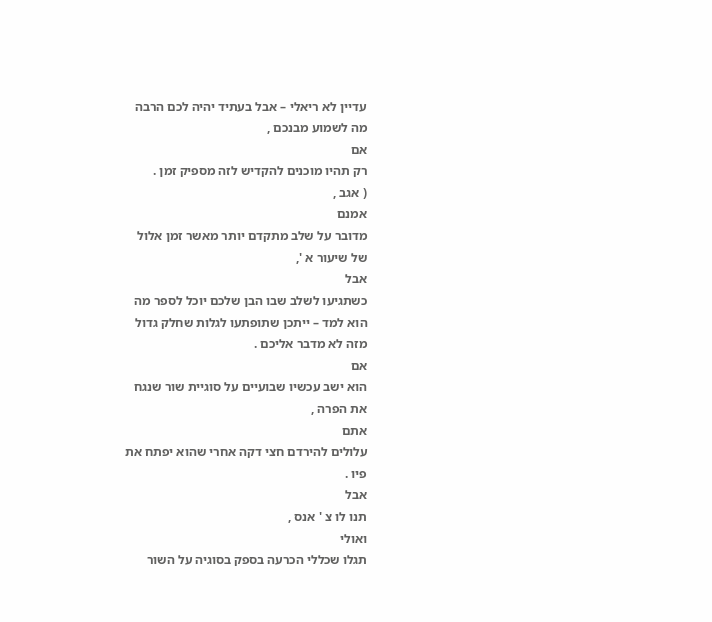עדיין לא ריאלי – אבל בעתיד יהיה לכם הרבה
מה לשמוע מבנכם ,
אם
רק תהיו מוכנים להקדיש לזה מספיק זמן .
( אגב ,
אמנם
מדובר על שלב מתקדם יותר מאשר זמן אלול
של שיעור א ',
אבל
כשתגיעו לשלב שבו הבן שלכם יוכל לספר מה
הוא למד – ייתכן שתופתעו לגלות שחלק גדול
מזה לא מדבר אליכם .
אם
הוא ישב עכשיו שבועיים על סוגיית שור שנגח
את הפרה ,
אתם
עלולים להירדם חצי דקה אחרי שהוא יפתח את
פיו .
אבל
תנו לו צ ' אנס ,
ואולי
תגלו שכללי הכרעה בספק בסוגיה על השור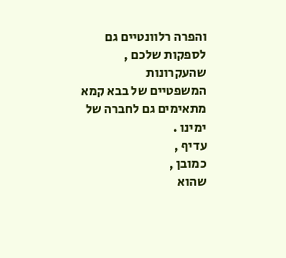והפרה רלוונטיים גם לספקות שלכם ,
שהעקרונות
המשפטיים של בבא קמא מתאימים גם לחברה של
ימינו .
עדיף ,
כמובן ,
שהוא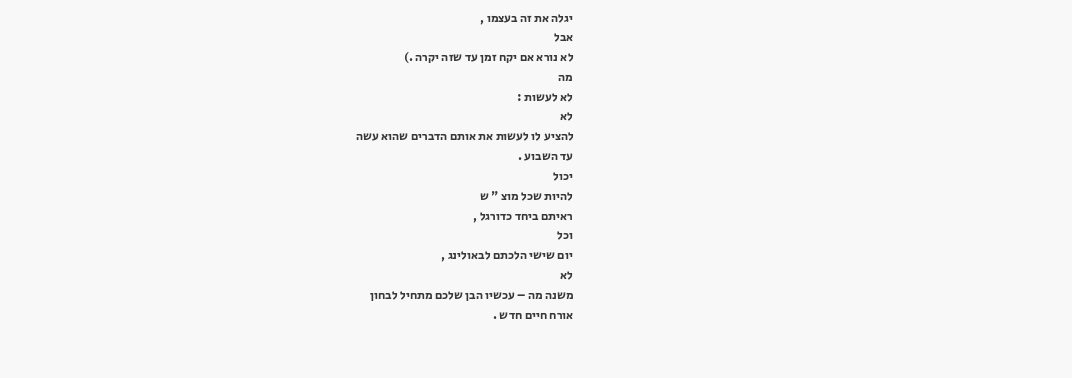יגלה את זה בעצמו ,
אבל
לא נורא אם יקח זמן עד שזה יקרה .)
מה
לא לעשות :
לא
להציע לו לעשות את אותם הדברים שהוא עשה
עד השבוע .
יכול
להיות שכל מוצ " ש
ראיתם ביחד כדורגל ,
וכל
יום שישי הלכתם לבאולינג ,
לא
משנה מה – עכשיו הבן שלכם מתחיל לבחון
אורח חיים חדש .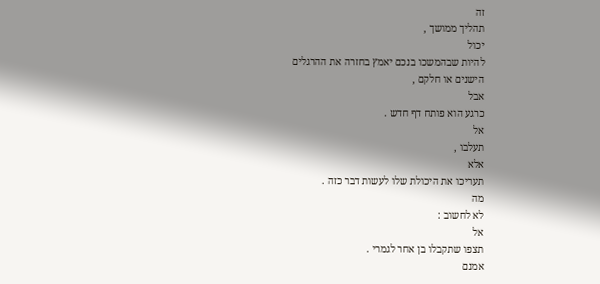זה
תהליך ממושך ,
יכול
להיות שבהמשכו בנכם יאמץ בחזרה את ההרגלים
הישנים או חלקם ,
אבל
כרגע הוא פותח דף חדש .
אל
תעלבו ,
אלא
תעריכו את היכולת שלו לעשות דבר כזה .
מה
לא לחשוב :
אל
תצפו שתקבלו בן אחר לגמרי .
אמנם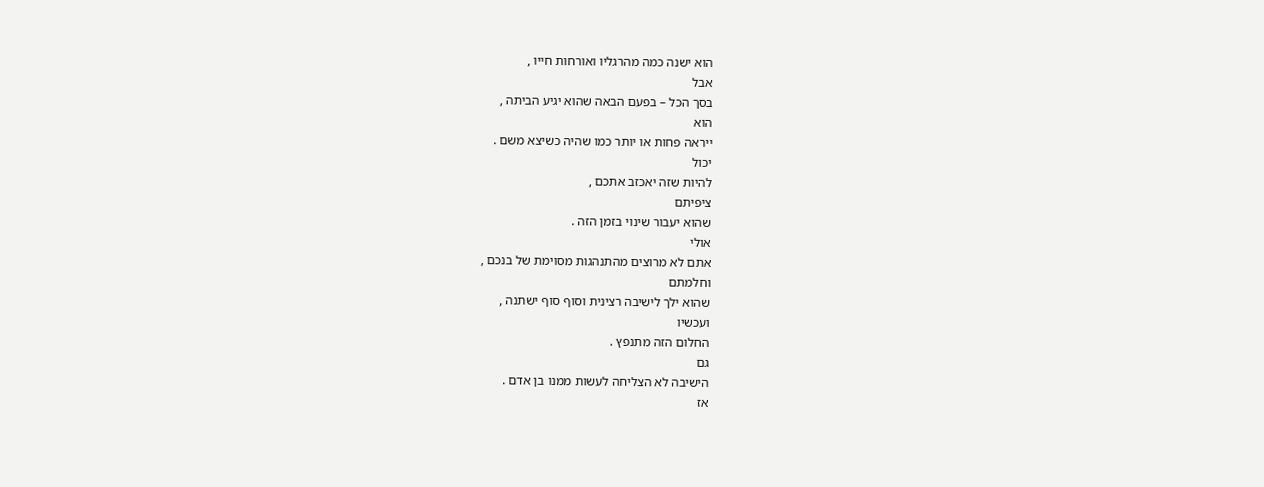הוא ישנה כמה מהרגליו ואורחות חייו ,
אבל
בסך הכל – בפעם הבאה שהוא יגיע הביתה ,
הוא
ייראה פחות או יותר כמו שהיה כשיצא משם .
יכול
להיות שזה יאכזב אתכם ,
ציפיתם
שהוא יעבור שינוי בזמן הזה .
אולי
אתם לא מרוצים מהתנהגות מסוימת של בנכם ,
וחלמתם
שהוא ילך לישיבה רצינית וסוף סוף ישתנה ,
ועכשיו
החלום הזה מתנפץ .
גם
הישיבה לא הצליחה לעשות ממנו בן אדם .
אז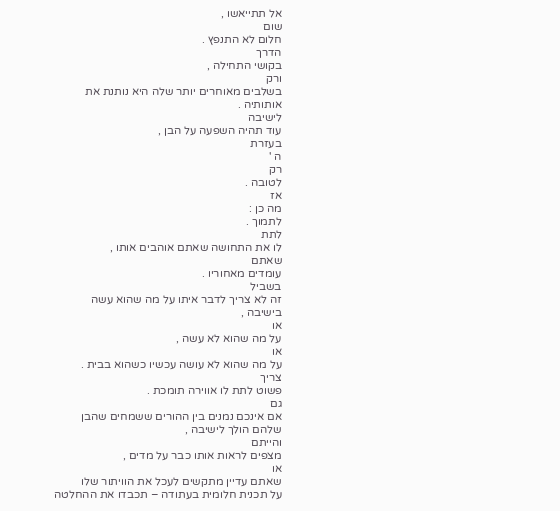אל תתייאשו ,
שום
חלום לא התנפץ .
הדרך
בקושי התחילה ,
ורק
בשלבים מאוחרים יותר שלה היא נותנת את
אותותיה .
לישיבה
עוד תהיה השפעה על הבן ,
בעזרת
ה '
רק
לטובה .
אז
מה כן :
לתמוך .
לתת
לו את התחושה שאתם אוהבים אותו ,
שאתם
עומדים מאחוריו .
בשביל
זה לא צריך לדבר איתו על מה שהוא עשה
בישיבה ,
או
על מה שהוא לא עשה ,
או
על מה שהוא לא עושה עכשיו כשהוא בבית .
צריך
פשוט לתת לו אווירה תומכת .
גם
אם אינכם נמנים בין ההורים ששמחים שהבן
שלהם הולך לישיבה ,
והייתם
מצפים לראות אותו כבר על מדים ,
או
שאתם עדיין מתקשים לעכל את הוויתור שלו
על תכנית חלומית בעתודה – תכבדו את ההחלטה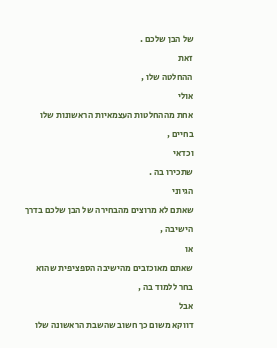של הבן שלכם .
זאת
ההחלטה שלו ,
אולי
אחת מההחלטות העצמאיות הראשונות שלו
בחיים ,
וכדאי
שתכירו בה .
הגיוני
שאתם לא מרוצים מהבחירה של הבן שלכם בדרך
הישיבה ,
או
שאתם מאוכזבים מהישיבה הספציפית שהוא
בחר ללמוד בה ,
אבל
דווקא משום כך חשוב שהשבת הראשונה שלו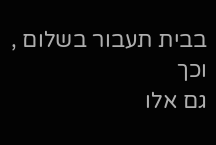בבית תעבור בשלום ,
וכך
גם אלו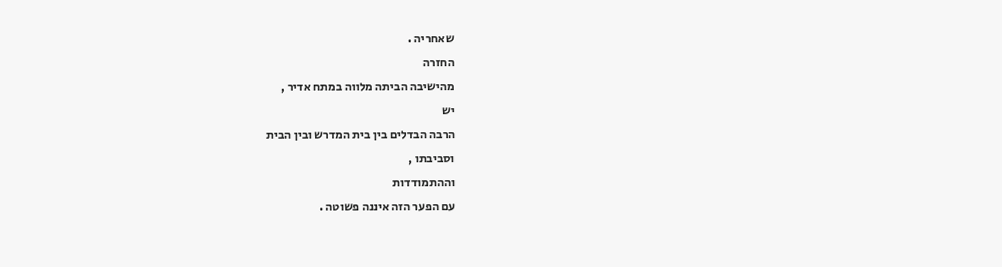שאחריה .
החזרה
מהישיבה הביתה מלווה במתח אדיר ,
יש
הרבה הבדלים בין בית המדרש ובין הבית
וסביבתו ,
וההתמודדות
עם הפער הזה איננה פשוטה .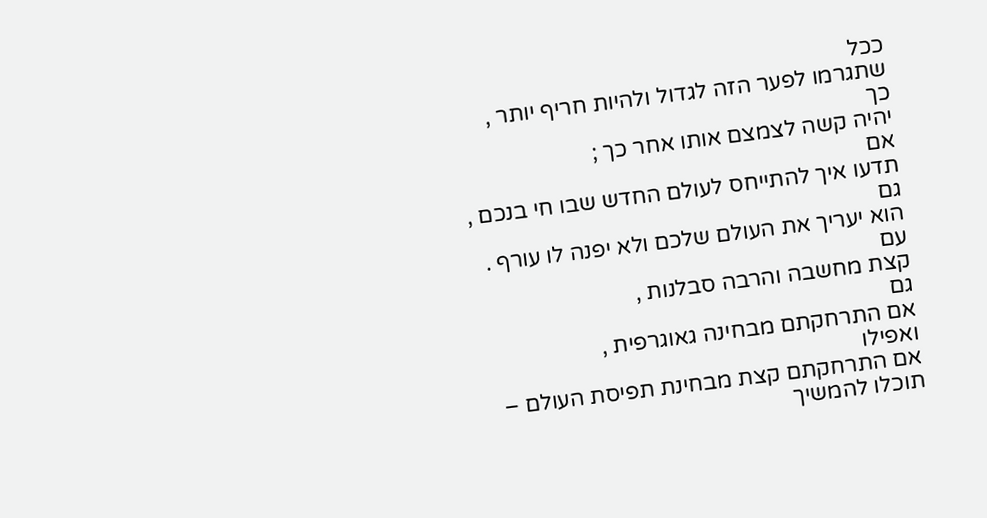ככל
שתגרמו לפער הזה לגדול ולהיות חריף יותר ,
כך
יהיה קשה לצמצם אותו אחר כך ;
אם
תדעו איך להתייחס לעולם החדש שבו חי בנכם ,
גם
הוא יעריך את העולם שלכם ולא יפנה לו עורף .
עם
קצת מחשבה והרבה סבלנות ,
גם
אם התרחקתם מבחינה גאוגרפית ,
ואפילו
אם התרחקתם קצת מבחינת תפיסת העולם –
תוכלו להמשיך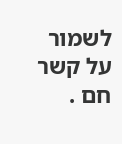לשמור על קשר חם .